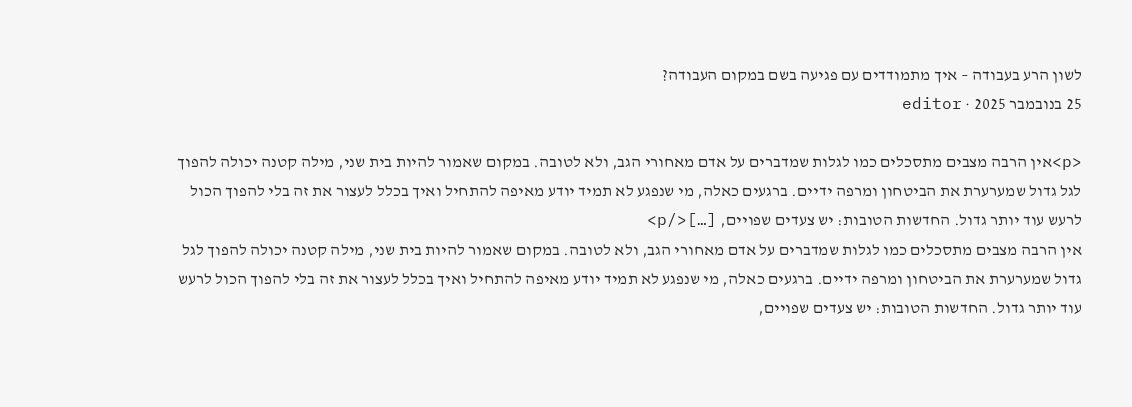לשון הרע בעבודה – איך מתמודדים עם פגיעה בשם במקום העבודה?
25 בנובמבר 2025 · editor

<p>אין הרבה מצבים מתסכלים כמו לגלות שמדברים על אדם מאחורי הגב, ולא לטובה. במקום שאמור להיות בית שני, מילה קטנה יכולה להפוך לגל גדול שמערערת את הביטחון ומרפה ידיים. ברגעים כאלה, מי שנפגע לא תמיד יודע מאיפה להתחיל ואיך בכלל לעצור את זה בלי להפוך הכול לרעש עוד יותר גדול. החדשות הטובות: יש צעדים שפויים, […]</p>
אין הרבה מצבים מתסכלים כמו לגלות שמדברים על אדם מאחורי הגב, ולא לטובה. במקום שאמור להיות בית שני, מילה קטנה יכולה להפוך לגל גדול שמערערת את הביטחון ומרפה ידיים. ברגעים כאלה, מי שנפגע לא תמיד יודע מאיפה להתחיל ואיך בכלל לעצור את זה בלי להפוך הכול לרעש עוד יותר גדול. החדשות הטובות: יש צעדים שפויים,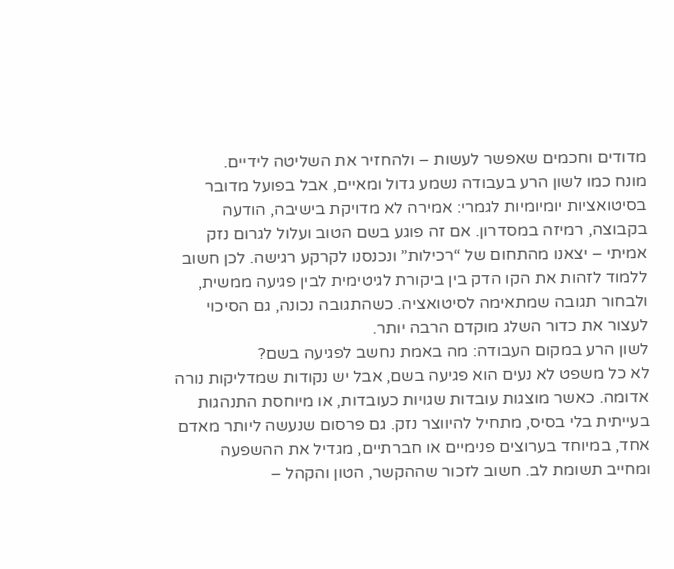מדודים וחכמים שאפשר לעשות – ולהחזיר את השליטה לידיים.
מונח כמו לשון הרע בעבודה נשמע גדול ומאיים, אבל בפועל מדובר בסיטואציות יומיומיות לגמרי: אמירה לא מדויקת בישיבה, הודעה בקבוצה, רמיזה במסדרון. אם זה פוגע בשם הטוב ועלול לגרום נזק אמיתי – יצאנו מהתחום של “רכילות” ונכנסנו לקרקע רגישה. לכן חשוב ללמוד לזהות את הקו הדק בין ביקורת לגיטימית לבין פגיעה ממשית, ולבחור תגובה שמתאימה לסיטואציה. כשהתגובה נכונה, גם הסיכוי לעצור את כדור השלג מוקדם הרבה יותר.
לשון הרע במקום העבודה: מה באמת נחשב לפגיעה בשם?
לא כל משפט לא נעים הוא פגיעה בשם, אבל יש נקודות שמדליקות נורה אדומה. כאשר מוצגות עובדות שגויות כעובדות, או מיוחסת התנהגות בעייתית בלי בסיס, מתחיל להיווצר נזק. גם פרסום שנעשה ליותר מאדם אחד, במיוחד בערוצים פנימיים או חברתיים, מגדיל את ההשפעה ומחייב תשומת לב. חשוב לזכור שההקשר, הטון והקהל –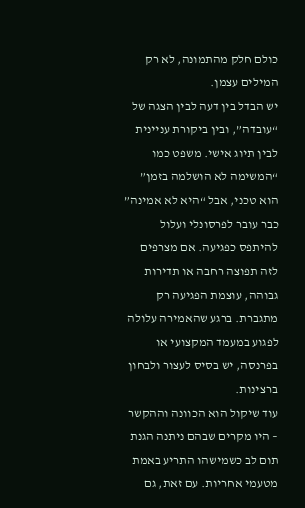כולם חלק מהתמונה, לא רק המילים עצמן.
יש הבדל בין דעה לבין הצגה של “עובדה”, ובין ביקורת עניינית לבין תיוג אישי. משפט כמו “המשימה לא הושלמה בזמן” הוא טכני, אבל “היא לא אמינה” כבר עובר לפרסונלי ועלול להיתפס כפגיעה. אם מצרפים לזה תפוצה רחבה או תדירות גבוהה, עוצמת הפגיעה רק מתגברת. ברגע שהאמירה עלולה לפגוע במעמד המקצועי או בפרנסה, יש בסיס לעצור ולבחון ברצינות.
עוד שיקול הוא הכוונה וההקשר – היו מקרים שבהם ניתנה הגנת תום לב כשמישהו התריע באמת מטעמי אחריות. עם זאת, גם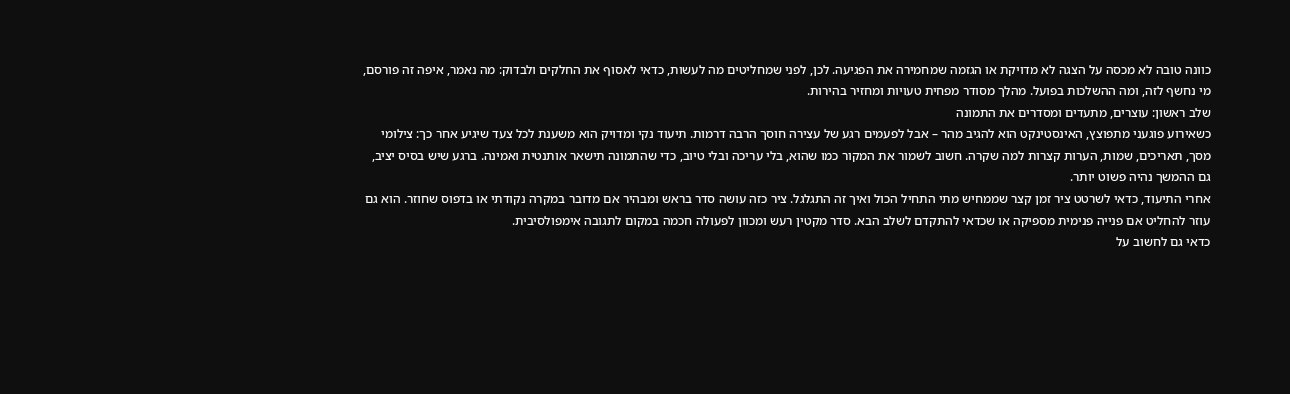כוונה טובה לא מכסה על הצגה לא מדויקת או הגזמה שמחמירה את הפגיעה. לכן, לפני שמחליטים מה לעשות, כדאי לאסוף את החלקים ולבדוק: מה נאמר, איפה זה פורסם, מי נחשף לזה, ומה ההשלכות בפועל. מהלך מסודר מפחית טעויות ומחזיר בהירות.
שלב ראשון: עוצרים, מתעדים ומסדרים את התמונה
כשאירוע פוגעני מתפוצץ, האינסטינקט הוא להגיב מהר – אבל לפעמים רגע של עצירה חוסך הרבה דרמות. תיעוד נקי ומדויק הוא משענת לכל צעד שיגיע אחר כך: צילומי מסך, תאריכים, שמות, הערות קצרות למה שקרה. חשוב לשמור את המקור כמו שהוא, בלי עריכה ובלי טיוב, כדי שהתמונה תישאר אותנטית ואמינה. ברגע שיש בסיס יציב, גם ההמשך נהיה פשוט יותר.
אחרי התיעוד, כדאי לשרטט ציר זמן קצר שממחיש מתי התחיל הכול ואיך זה התגלגל. ציר כזה עושה סדר בראש ומבהיר אם מדובר במקרה נקודתי או בדפוס שחוזר. הוא גם עוזר להחליט אם פנייה פנימית מספיקה או שכדאי להתקדם לשלב הבא. סדר מקטין רעש ומכוון לפעולה חכמה במקום לתגובה אימפולסיבית.
כדאי גם לחשוב על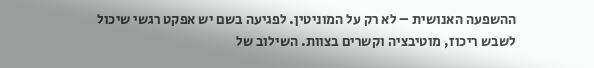ההשפעה האנושית – לא רק על המוניטין. לפגיעה בשם יש אפקט רגשי שיכול לשבש ריכוז, מוטיבציה וקשרים בצוות. השילוב של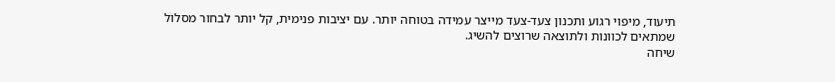תיעוד, מיפוי רגוע ותכנון צעד-צעד מייצר עמידה בטוחה יותר. עם יציבות פנימית, קל יותר לבחור מסלול שמתאים לכוונות ולתוצאה שרוצים להשיג.
שיחה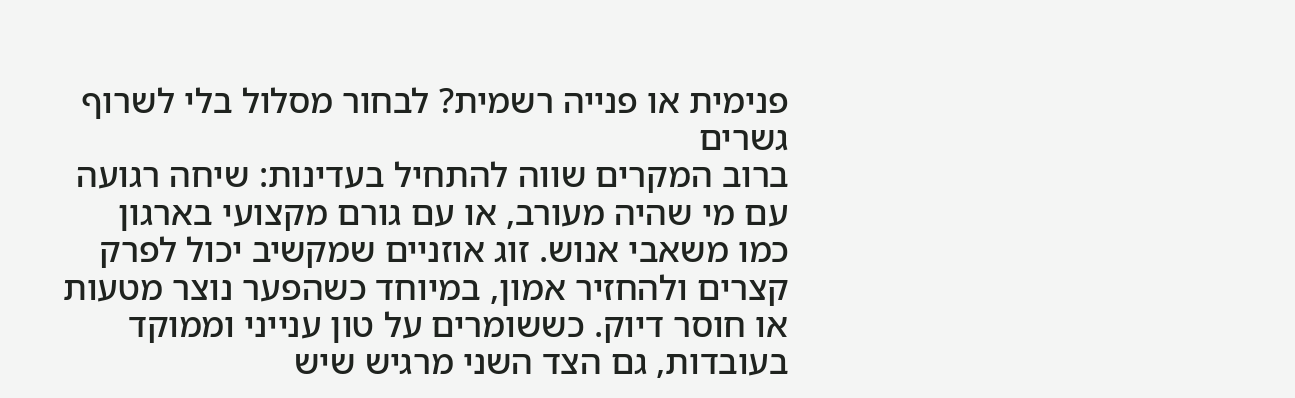פנימית או פנייה רשמית? לבחור מסלול בלי לשרוף גשרים
ברוב המקרים שווה להתחיל בעדינות: שיחה רגועה עם מי שהיה מעורב, או עם גורם מקצועי בארגון כמו משאבי אנוש. זוג אוזניים שמקשיב יכול לפרק קצרים ולהחזיר אמון, במיוחד כשהפער נוצר מטעות או חוסר דיוק. כששומרים על טון ענייני וממוקד בעובדות, גם הצד השני מרגיש שיש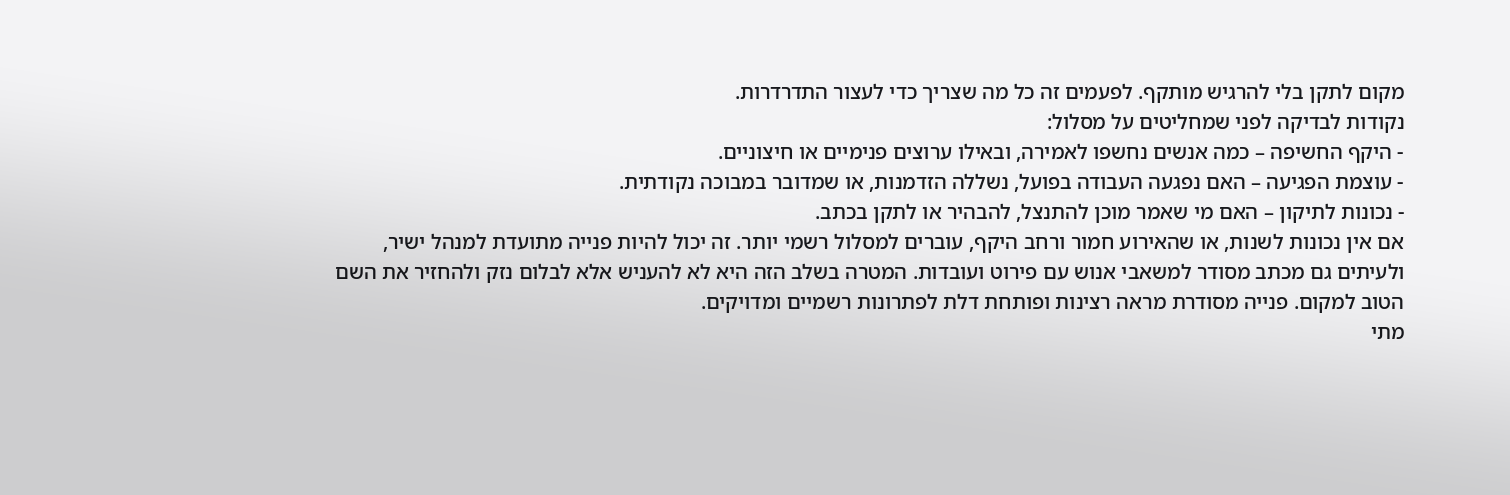מקום לתקן בלי להרגיש מותקף. לפעמים זה כל מה שצריך כדי לעצור התדרדרות.
נקודות לבדיקה לפני שמחליטים על מסלול:
- היקף החשיפה – כמה אנשים נחשפו לאמירה, ובאילו ערוצים פנימיים או חיצוניים.
- עוצמת הפגיעה – האם נפגעה העבודה בפועל, נשללה הזדמנות, או שמדובר במבוכה נקודתית.
- נכונות לתיקון – האם מי שאמר מוכן להתנצל, להבהיר או לתקן בכתב.
אם אין נכונות לשנות, או שהאירוע חמור ורחב היקף, עוברים למסלול רשמי יותר. זה יכול להיות פנייה מתועדת למנהל ישיר, ולעיתים גם מכתב מסודר למשאבי אנוש עם פירוט ועובדות. המטרה בשלב הזה היא לא להעניש אלא לבלום נזק ולהחזיר את השם הטוב למקום. פנייה מסודרת מראה רצינות ופותחת דלת לפתרונות רשמיים ומדויקים.
מתי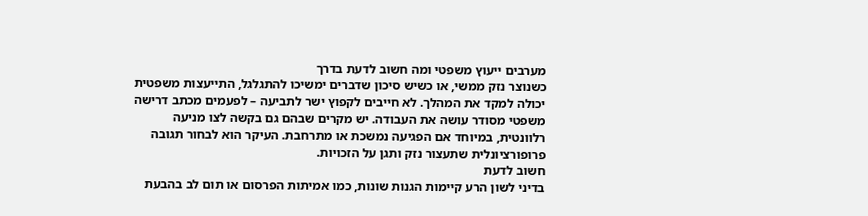מערבים ייעוץ משפטי ומה חשוב לדעת בדרך
כשנוצר נזק ממשי, או כשיש סיכון שדברים ימשיכו להתגלגל, התייעצות משפטית יכולה למקד את המהלך. לא חייבים לקפוץ ישר לתביעה – לפעמים מכתב דרישה משפטי מסודר עושה את העבודה. יש מקרים שבהם גם בקשה לצו מניעה רלוונטית, במיוחד אם הפגיעה נמשכת או מתרחבת. העיקר הוא לבחור תגובה פרופורציונלית שתעצור נזק ותגן על הזכויות.
חשוב לדעת
בדיני לשון הרע קיימות הגנות שונות, כמו אמיתות הפרסום או תום לב בהבעת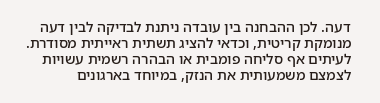דעה. לכן ההבחנה בין עובדה ניתנת לבדיקה לבין דעה מנומקת קריטית, וכדאי להציג תשתית ראייתית מסודרת. לעיתים אף סליחה פומבית או הבהרה רשמית עשויות לצמצם משמעותית את הנזק, במיוחד בארגונים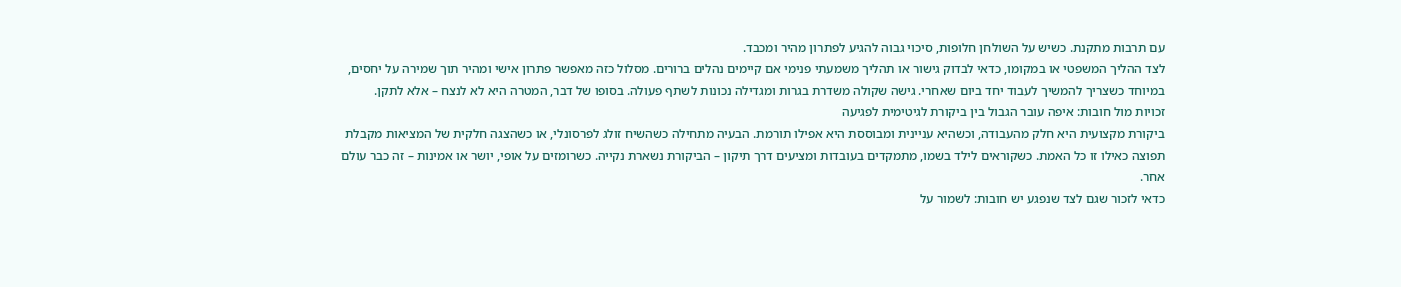עם תרבות מתקנת. כשיש על השולחן חלופות, סיכוי גבוה להגיע לפתרון מהיר ומכבד.
לצד ההליך המשפטי או במקומו, כדאי לבדוק גישור או תהליך משמעתי פנימי אם קיימים נהלים ברורים. מסלול כזה מאפשר פתרון אישי ומהיר תוך שמירה על יחסים, במיוחד כשצריך להמשיך לעבוד יחד ביום שאחרי. גישה שקולה משדרת בגרות ומגדילה נכונות לשתף פעולה. בסופו של דבר, המטרה היא לא לנצח – אלא לתקן.
זכויות מול חובות: איפה עובר הגבול בין ביקורת לגיטימית לפגיעה
ביקורת מקצועית היא חלק מהעבודה, וכשהיא עניינית ומבוססת היא אפילו תורמת. הבעיה מתחילה כשהשיח זולג לפרסונלי, או כשהצגה חלקית של המציאות מקבלת תפוצה כאילו זו כל האמת. כשקוראים לילד בשמו, מתמקדים בעובדות ומציעים דרך תיקון – הביקורת נשארת נקייה. כשרומזים על אופי, יושר או אמינות – זה כבר עולם אחר.
כדאי לזכור שגם לצד שנפגע יש חובות: לשמור על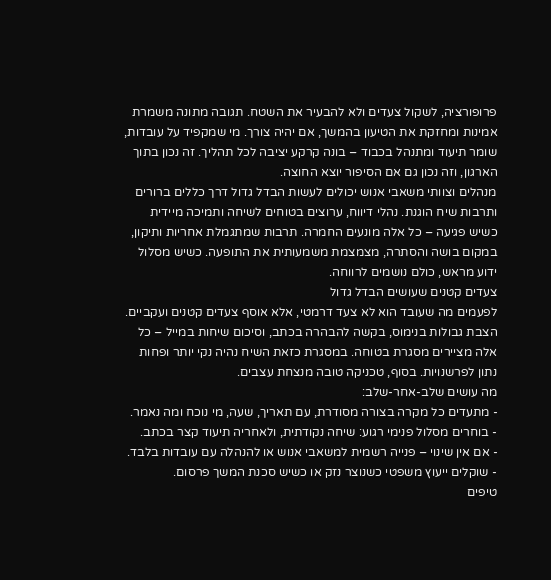פרופורציה, לשקול צעדים ולא להבעיר את השטח. תגובה מתונה משמרת אמינות ומחזקת את הטיעון בהמשך, אם יהיה צורך. מי שמקפיד על עובדות, שומר תיעוד ומתנהל בכבוד – בונה קרקע יציבה לכל תהליך. זה נכון בתוך הארגון, וזה נכון גם אם הסיפור יוצא החוצה.
מנהלים וצוותי משאבי אנוש יכולים לעשות הבדל גדול דרך כללים ברורים ותרבות שיח הוגנת. נהלי דיווח, ערוצים בטוחים לשיחה ותמיכה מיידית כשיש פגיעה – כל אלה מונעים החמרה. תרבות שמתגמלת אחריות ותיקון, במקום בושה והסתרה, מצמצמת משמעותית את התופעה. כשיש מסלול ידוע מראש, כולם נושמים לרווחה.
צעדים קטנים שעושים הבדל גדול
לפעמים מה שעובד הוא לא צעד דרמטי, אלא אוסף צעדים קטנים ועקביים. הצבת גבולות בנימוס, בקשה להבהרה בכתב, וסיכום שיחות במייל – כל אלה מציירים מסגרת בטוחה. במסגרת כזאת השיח נהיה נקי יותר ופחות נתון לפרשנויות. בסוף, טכניקה טובה מנצחת עצבים.
מה עושים שלב-אחר-שלב:
- מתעדים כל מקרה בצורה מסודרת, עם תאריך, שעה, מי נוכח ומה נאמר.
- בוחרים מסלול פנימי רגוע: שיחה נקודתית, ולאחריה תיעוד קצר בכתב.
- אם אין שינוי – פנייה רשמית למשאבי אנוש או להנהלה עם עובדות בלבד.
- שוקלים ייעוץ משפטי כשנוצר נזק או כשיש סכנת המשך פרסום.
טיפים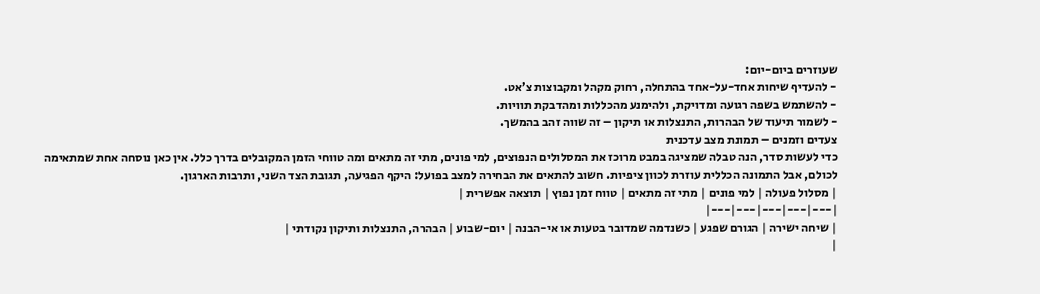שעוזרים ביום-יום:
- להעדיף שיחות אחד-על-אחד בהתחלה, רחוק מקהל ומקבוצות צ’אט.
- להשתמש בשפה רגועה ומדויקת, ולהימנע מהכללות ומהדבקת תוויות.
- לשמור תיעוד של הבהרות, התנצלות או תיקון – זה שווה זהב בהמשך.
צעדים וזמנים – תמונת מצב עדכנית
כדי לעשות סדר, הנה טבלה שמציגה במבט מרוכז את המסלולים הנפוצים, למי פונים, מתי זה מתאים ומה טווחי הזמן המקובלים בדרך כלל. אין כאן נוסחה אחת שמתאימה לכולם, אבל התמונה הכללית עוזרת לכוון ציפיות. חשוב להתאים את הבחירה למצב בפועל: היקף הפגיעה, תגובת הצד השני, ותרבות הארגון.
| מסלול פעולה | למי פונים | מתי זה מתאים | טווח זמן נפוץ | תוצאה אפשרית |
|---|---|---|---|---|
| שיחה ישירה | הגורם שפגע | כשנדמה שמדובר בטעות או אי-הבנה | יום-שבוע | הבהרה, התנצלות ותיקון נקודתי |
|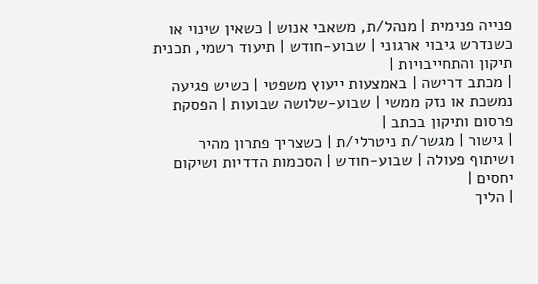פנייה פנימית | מנהל/ת, משאבי אנוש | כשאין שינוי או כשנדרש גיבוי ארגוני | שבוע-חודש | תיעוד רשמי, תכנית תיקון והתחייבויות |
| מכתב דרישה | באמצעות ייעוץ משפטי | כשיש פגיעה נמשכת או נזק ממשי | שבוע-שלושה שבועות | הפסקת פרסום ותיקון בכתב |
| גישור | מגשר/ת ניטרלי/ת | כשצריך פתרון מהיר ושיתוף פעולה | שבוע-חודש | הסכמות הדדיות ושיקום יחסים |
| הליך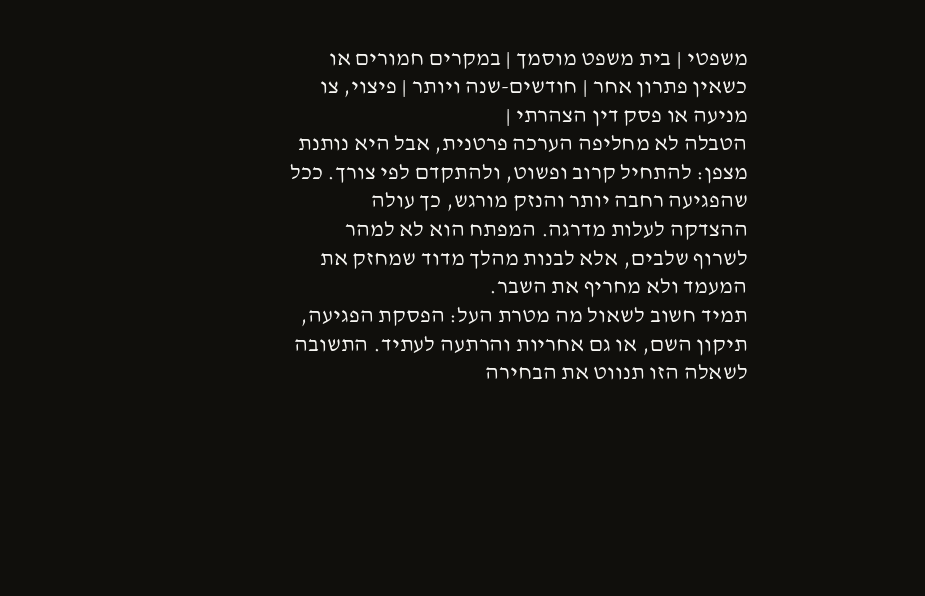משפטי | בית משפט מוסמך | במקרים חמורים או כשאין פתרון אחר | חודשים-שנה ויותר | פיצוי, צו מניעה או פסק דין הצהרתי |
הטבלה לא מחליפה הערכה פרטנית, אבל היא נותנת מצפן: להתחיל קרוב ופשוט, ולהתקדם לפי צורך. ככל שהפגיעה רחבה יותר והנזק מורגש, כך עולה ההצדקה לעלות מדרגה. המפתח הוא לא למהר לשרוף שלבים, אלא לבנות מהלך מדוד שמחזק את המעמד ולא מחריף את השבר.
תמיד חשוב לשאול מה מטרת העל: הפסקת הפגיעה, תיקון השם, או גם אחריות והרתעה לעתיד. התשובה לשאלה הזו תנווט את הבחירה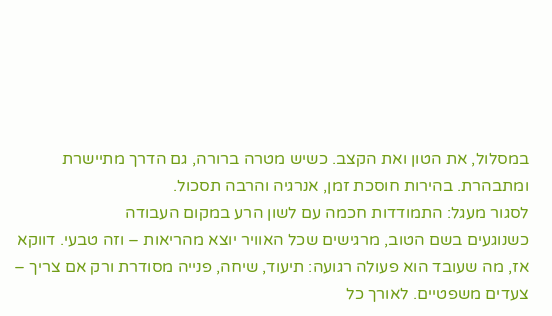במסלול, את הטון ואת הקצב. כשיש מטרה ברורה, גם הדרך מתיישרת ומתבהרת. בהירות חוסכת זמן, אנרגיה והרבה תסכול.
לסגור מעגל: התמודדות חכמה עם לשון הרע במקום העבודה
כשנוגעים בשם הטוב, מרגישים שכל האוויר יוצא מהריאות – וזה טבעי. דווקא אז, מה שעובד הוא פעולה רגועה: תיעוד, שיחה, פנייה מסודרת ורק אם צריך – צעדים משפטיים. לאורך כל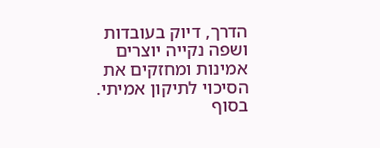הדרך, דיוק בעובדות ושפה נקייה יוצרים אמינות ומחזקים את הסיכוי לתיקון אמיתי. בסוף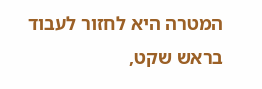המטרה היא לחזור לעבוד בראש שקט,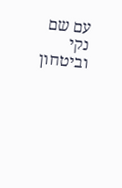עם שם נקי וביטחון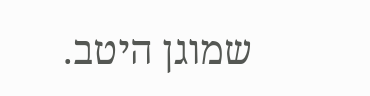שמוגן היטב.